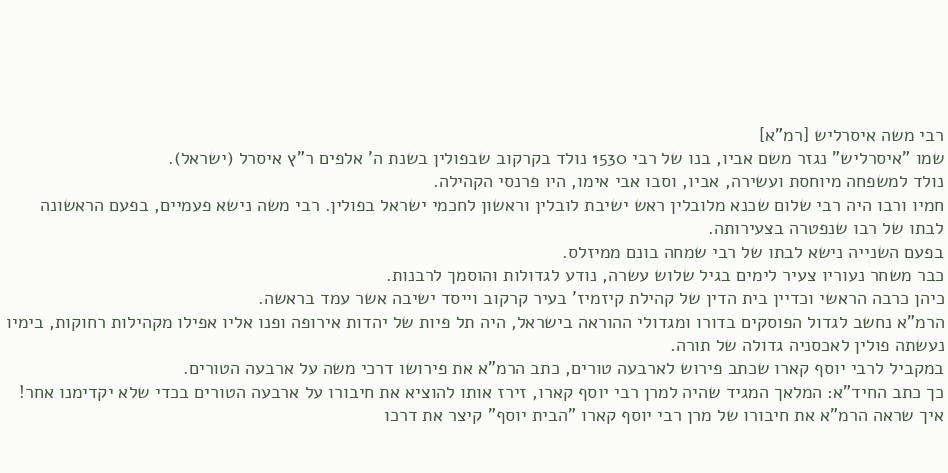רבי משה איסרליש [רמ"א]
שמו "איסרליש" נגזר משם אביו, בנו של רבי 1530 נולד בקרקוב שבפולין בשנת ה' אלפים ר"ץ איסרל (ישראל).
נולד למשפחה מיוחסת ועשירה, אביו, וסבו אבי אימו, היו פרנסי הקהילה.
חמיו ורבו היה רבי שלום שכנא מלובלין ראש ישיבת לובלין וראשון לחכמי ישראל בפולין. רבי משה נישא פעמיים, בפעם הראשונה לבתו של רבו שנפטרה בצעירותה.
בפעם השנייה נישא לבתו של רבי שמחה בונם ממיזלס.
כבר משחר נעוריו צעיר לימים בגיל שלוש עשרה, נודע לגדולות והוסמך לרבנות.
כיהן כרבה הראשי וכדיין בית הדין של קהילת קיזמיז' בעיר קרקוב וייסד ישיבה אשר עמד בראשה.
הרמ"א נחשב לגדול הפוסקים בדורו ומגדולי ההוראה בישראל, היה תל פיות של יהדות אירופה ופנו אליו אפילו מקהילות רחוקות, בימיו נעשתה פולין לאכסניה גדולה של תורה.
במקביל לרבי יוסף קארו שכתב פירוש לארבעה טורים, כתב הרמ"א את פירושו דרכי משה על ארבעה הטורים.
כך כתב החיד"א: המלאך המגיד שהיה למרן רבי יוסף קארו, זירז אותו להוציא את חיבורו על ארבעה הטורים בכדי שלא יקדימנו אחר!
איך שראה הרמ"א את חיבורו של מרן רבי יוסף קארו "הבית יוסף" קיצר את דרכו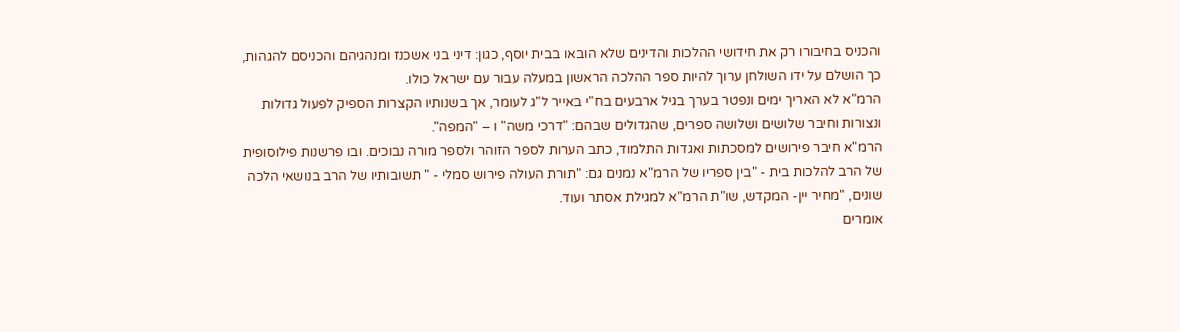והכניס בחיבורו רק את חידושי ההלכות והדינים שלא הובאו בבית יוסף, כגון: דיני בני אשכנז ומנהגיהם והכניסם להגהות, כך הושלם על ידו השולחן ערוך להיות ספר ההלכה הראשון במעלה עבור עם ישראל כולו.
הרמ"א לא האריך ימים ונפטר בערך בגיל ארבעים בח"י באייר ל"ג לעומר, אך בשנותיו הקצרות הספיק לפעול גדולות ונצורות וחיבר שלושים ושלושה ספרים, שהגדולים שבהם: "דרכי משה" ו – "המפה".
הרמ"א חיבר פירושים למסכתות ואגדות התלמוד, כתב הערות לספר הזוהר ולספר מורה נבוכים. ובו פרשנות פילוסופית של הרב להלכות בית - "בין ספריו של הרמ"א נמנים גם: "תורת העולה פירוש סמלי - " תשובותיו של הרב בנושאי הלכה שונים, "מחיר יין- המקדש, שו"ת הרמ"א למגילת אסתר ועוד.
אומרים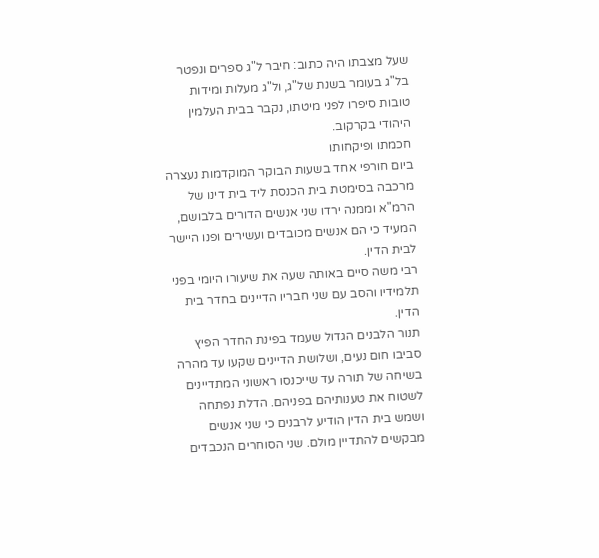שעל מצבתו היה כתוב: חיבר ל"ג ספרים ונפטר בל"ג בעומר בשנת של"ג, ול"ג מעלות ומידות טובות סיפרו לפני מיטתו, נקבר בבית העלמין היהודי בקרקוב.
חכמתו ופיקחותו
ביום חורפי אחד בשעות הבוקר המוקדמות נעצרה מרכבה בסימטת בית הכנסת ליד בית דינו של הרמ"א וממנה ירדו שני אנשים הדורים בלבושם, המעיד כי הם אנשים מכובדים ועשירים ופנו היישר לבית הדין.
רבי משה סיים באותה שעה את שיעורו היומי בפני תלמידיו והסב עם שני חבריו הדיינים בחדר בית הדין.
תנור הלבנים הגדול שעמד בפינת החדר הפיץ סביבו חום נעים, ושלושת הדיינים שקעו עד מהרה בשיחה של תורה עד שייכנסו ראשוני המתדיינים לשטוח את טענותיהם בפניהם. הדלת נפתחה ושמש בית הדין הודיע לרבנים כי שני אנשים מבקשים להתדיין מולם. שני הסוחרים הנכבדים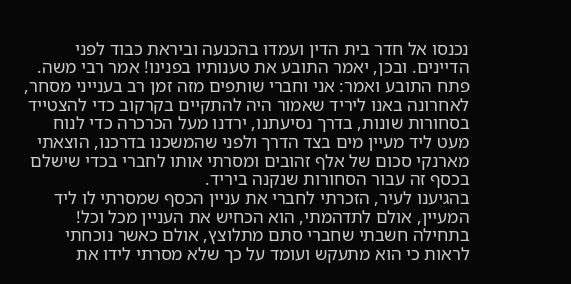נכנסו אל חדר בית הדין ועמדו בהכנעה וביראת כבוד לפני הדיינים. ובכן, יאמר התובע את טענותיו בפנינו! אמר רבי משה.
פתח התובע ואמר: אני וחברי שותפים מזה זמן רב בענייני מסחר, לאחרונה באנו ליריד שאמור היה להתקיים בקרקוב כדי להצטייד בסחורות שונות, בדרך נסיעתנו, ירדנו מעל הכרכרה כדי לנוח מעט ליד מעיין מים בצד הדרך ולפני שהמשכנו בדרכנו, הוצאתי מארנקי סכום של אלף זהובים ומסרתי אותו לחברי בכדי שישלם בכסף זה עבור הסחורות שנקנה ביריד.
בהגיענו לעיר, הזכרתי לחברי את עניין הכסף שמסרתי לו ליד המעיין, אולם לתדהמתי, הוא הכחיש את העניין מכל וכל!
בתחילה חשבתי שחברי סתם מתלוצץ, אולם כאשר נוכחתי לראות כי הוא מתעקש ועומד על כך שלא מסרתי לידו את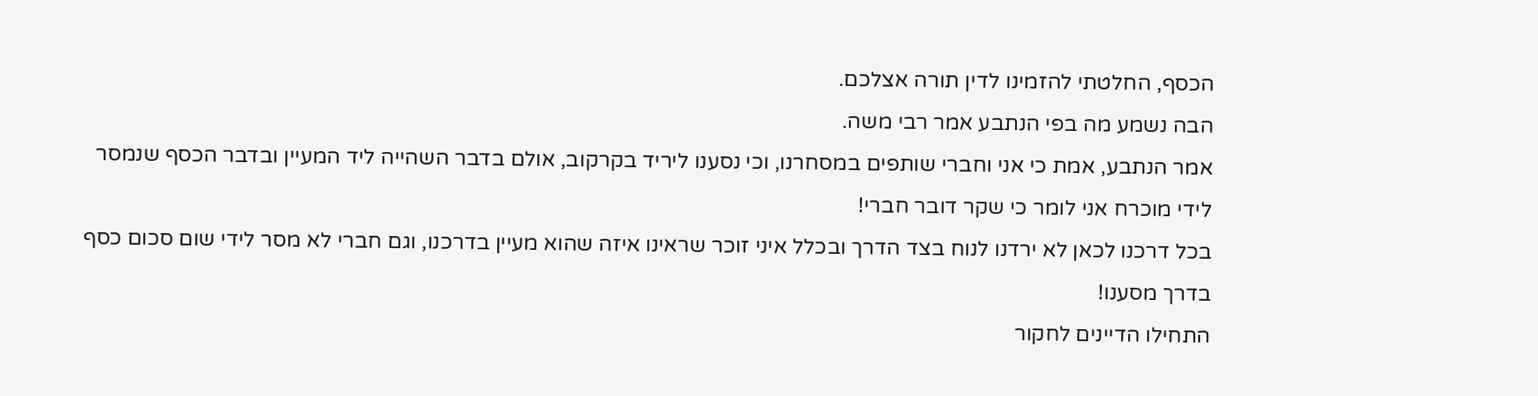הכסף, החלטתי להזמינו לדין תורה אצלכם.
הבה נשמע מה בפי הנתבע אמר רבי משה.
אמר הנתבע, אמת כי אני וחברי שותפים במסחרנו, וכי נסענו ליריד בקרקוב, אולם בדבר השהייה ליד המעיין ובדבר הכסף שנמסר לידי מוכרח אני לומר כי שקר דובר חברי!
בכל דרכנו לכאן לא ירדנו לנוח בצד הדרך ובכלל איני זוכר שראינו איזה שהוא מעיין בדרכנו, וגם חברי לא מסר לידי שום סכום כסף בדרך מסענו!
התחילו הדיינים לחקור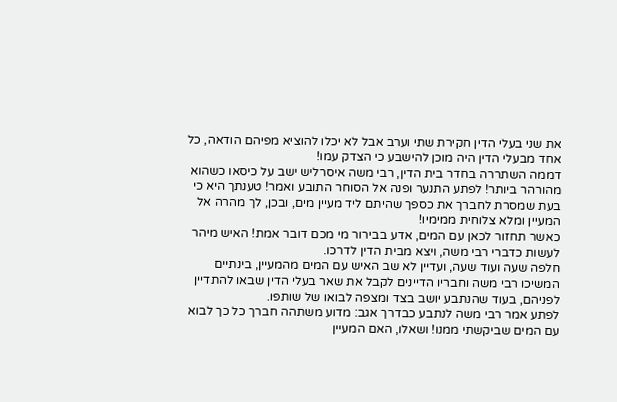את שני בעלי הדין חקירת שתי וערב אבל לא יכלו להוציא מפיהם הודאה, כל אחד מבעלי הדין היה מוכן להישבע כי הצדק עמו!
דממה השתררה בחדר בית הדין, רבי משה איסרליש ישב על כיסאו כשהוא מהורהר ביותר! לפתע התנער ופנה אל הסוחר התובע ואמר! טענתך היא כי בעת שמסרת לחברך את כספך שהיתם ליד מעיין מים, ובכן, לך מהרה אל המעיין ומלא צלוחית ממימיו!
כאשר תחזור לכאן עם המים, אדע בבירור מי מכם דובר אמת! האיש מיהר לעשות כדברי רבי משה, ויצא מבית הדין לדרכו.
חלפה שעה ועוד שעה, ועדיין לא שב האיש עם המים מהמעיין, בינתיים המשיכו רבי משה וחבריו הדיינים לקבל את שאר בעלי הדין שבאו להתדיין לפניהם, בעוד שהנתבע יושב בצד ומצפה לבואו של שותפו.
לפתע אמר רבי משה לנתבע כבדרך אגב: מדוע משתהה חברך כל כך לבוא עם המים שביקשתי ממנו! ושאלו, האם המעיין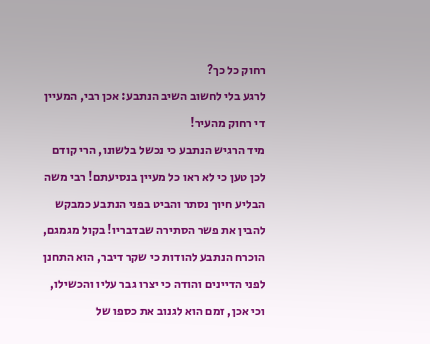רחוק כל כך?
לרגע בלי לחשוב השיב הנתבע: אכן רבי, המעיין די רחוק מהעיר!
מיד הרגיש הנתבע כי נכשל בלשונו, הרי קודם לכן טען כי לא ראו כל מעיין בנסיעתם! רבי משה הבליע חיוך נסתר והביט בפני הנתבע כמבקש להבין את פשר הסתירה שבדבריו! בקול מגמגם, הוכרח הנתבע להודות כי שקר דיבר, הוא התחנן לפני הדיינים והודה כי יצרו גבר עליו והכשילו, וכי אכן, זמם הוא לגנוב את כספו של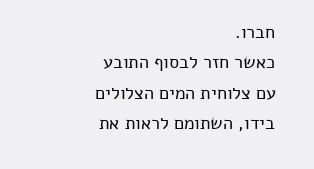חברו.
כאשר חזר לבסוף התובע עם צלוחית המים הצלולים בידו, השתומם לראות את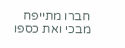חברו מתייפח מבכי ואת כספו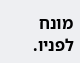מונח לפניו.